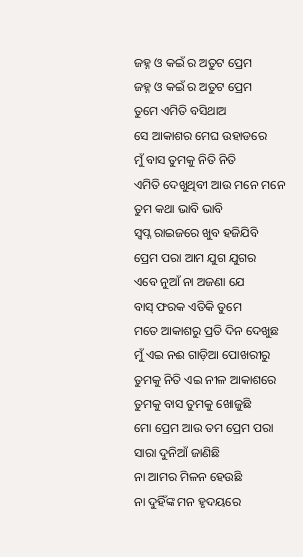ଜହ୍ନ ଓ କଇଁ ର ଅତୁଟ ପ୍ରେମ
ଜହ୍ନ ଓ କଇଁ ର ଅତୁଟ ପ୍ରେମ
ତୁମେ ଏମିତି ବସିଥାଅ
ସେ ଆକାଶର ମେଘ ଉହାଡରେ
ମୁଁ ବାସ ତୁମକୁ ନିତି ନିତି
ଏମିତି ଦେଖୁଥିବୀ ଆଉ ମନେ ମନେ
ତୁମ କଥା ଭାବି ଭାବି
ସ୍ୱପ୍ନ ରାଇଜରେ ଖୁବ ହଜିଯିବି
ପ୍ରେମ ପରା ଆମ ଯୁଗ ଯୁଗର
ଏବେ ନୁଆଁ ନା ଅଜଣା ଯେ
ବାସ୍ ଫରକ ଏତିକି ତୁମେ
ମତେ ଆକାଶରୁ ପ୍ରତି ଦିନ ଦେଖୁଛ
ମୁଁ ଏଇ ନଈ ଗାଡ଼ିଆ ପୋଖରୀରୁ
ତୁମକୁ ନିତି ଏଇ ନୀଳ ଆକାଶରେ
ତୁମକୁ ବାସ ତୁମକୁ ଖୋଜୁଛି
ମୋ ପ୍ରେମ ଆଉ ତମ ପ୍ରେମ ପରା
ସାରା ଦୁନିଆଁ ଜାଣିଛି
ନା ଆମର ମିଳନ ହେଉଛି
ନା ଦୁହିଁଙ୍କ ମନ ହୃଦୟରେ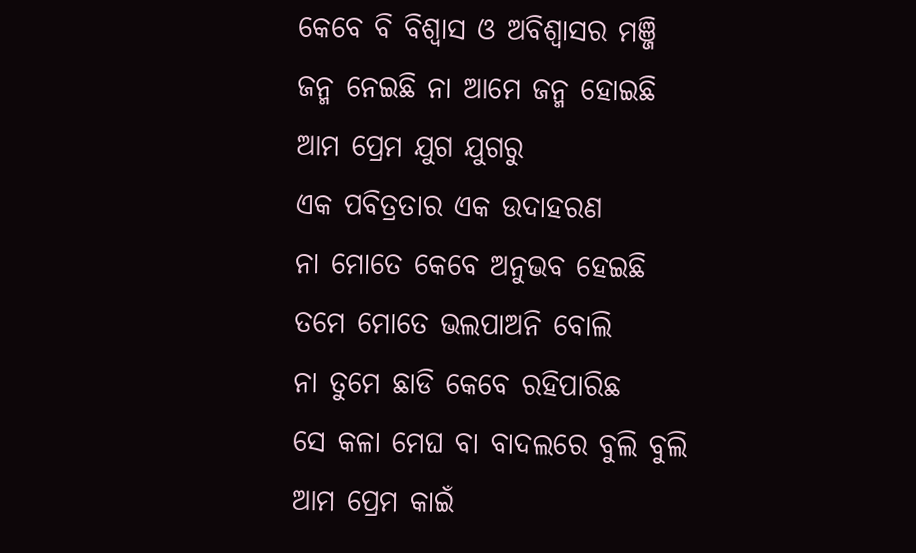କେବେ ବି ବିଶ୍ୱାସ ଓ ଅବିଶ୍ୱାସର ମଞ୍ଜି
ଜନ୍ମ ନେଇଛି ନା ଆମେ ଜନ୍ମ ହୋଇଛି
ଆମ ପ୍ରେମ ଯୁଗ ଯୁଗରୁ
ଏକ ପବିତ୍ରତାର ଏକ ଉଦାହରଣ
ନା ମୋତେ କେବେ ଅନୁଭବ ହେଇଛି
ତମେ ମୋତେ ଭଲପାଅନି ବୋଲି
ନା ତୁମେ ଛାଡି କେବେ ରହିପାରିଛ
ସେ କଳା ମେଘ ବା ବାଦଲରେ ବୁଲି ବୁଲି
ଆମ ପ୍ରେମ କାଇଁ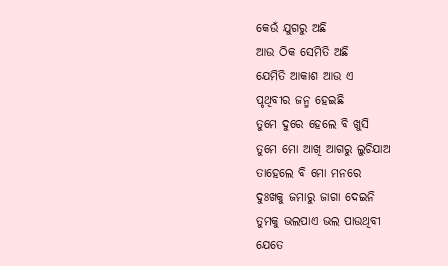କେଉଁ ଯୁଗରୁ ଅଛି
ଆଉ ଠିକ ସେମିତି ଅଛି
ଯେମିତି ଆକାଶ ଆଉ ଏ
ପୃଥିବୀର ଜନ୍ମ ହେଇଛି
ତୁମେ ଦୁରେ ହେଲେ ବି ଖୁସି
ତୁମେ ମୋ ଆଖି ଆଗରୁ ଲୁଚିଯାଅ
ତାହେଲେ ବି ମୋ ମନରେ
ଦୁଃଖକୁ ଜମାରୁ ଜାଗା ଦେଇନି
ତୁମକୁ ଭଲପାଏ ଭଲ ପାଉଥିବୀ
ଯେତେ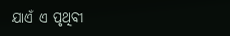ଯାଏଁ ଏ ପୃଥିବୀ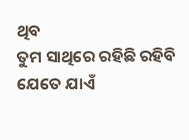ଥିବ
ତୁମ ସାଥିରେ ରହିଛି ରହିବି
ଯେତେ ଯାଏଁ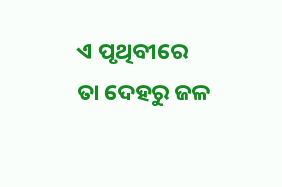ଏ ପୃଥିବୀରେ
ତା ଦେହରୁ ଜଳ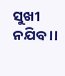ସୁଖୀ ନଯିବ ।।